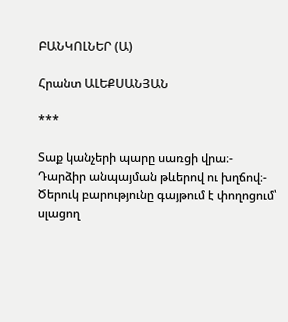ԲԱՆԿՈԼՆԵՐ (Ա)

Հրանտ ԱԼԵՔՍԱՆՅԱՆ

***

Տաք կանչերի պարը սառցի վրա։-
Դարձիր անպայման թևերով ու խղճով։-
Ծերուկ բարությունը գայթում է փողոցում՝
սլացող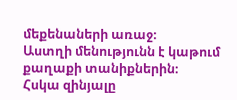մեքենաների առաջ։
Աստղի մենությունն է կաթում քաղաքի տանիքներին։
Հսկա զինյալը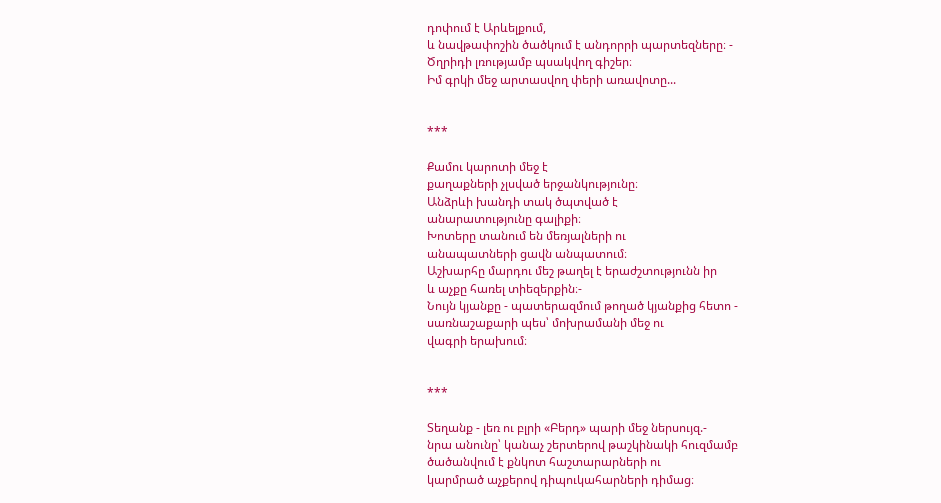դոփում է Արևելքում,
և նավթափոշին ծածկում է անդորրի պարտեզները։ -
Ծղրիդի լռությամբ պսակվող գիշեր։
Իմ գրկի մեջ արտասվող փերի առավոտը...


***

Քամու կարոտի մեջ է
քաղաքների չլսված երջանկությունը։
Անձրևի խանդի տակ ծպտված է
անարատությունը գալիքի։
Խոտերը տանում են մեռյալների ու
անապատների ցավն անպատում։
Աշխարհը մարդու մեշ թաղել է երաժշտությունն իր
և աչքը հառել տիեզերքին։-
Նույն կյանքը - պատերազմում թողած կյանքից հետո -
սառնաշաքարի պես՝ մոխրամանի մեջ ու
վագրի երախում։


***

Տեղանք - լեռ ու բլրի «Բերդ» պարի մեջ ներսույզ.-
նրա անունը՝ կանաչ շերտերով թաշկինակի հուզմամբ
ծածանվում է քնկոտ հաշտարարների ու
կարմրած աչքերով դիպուկահարների դիմաց։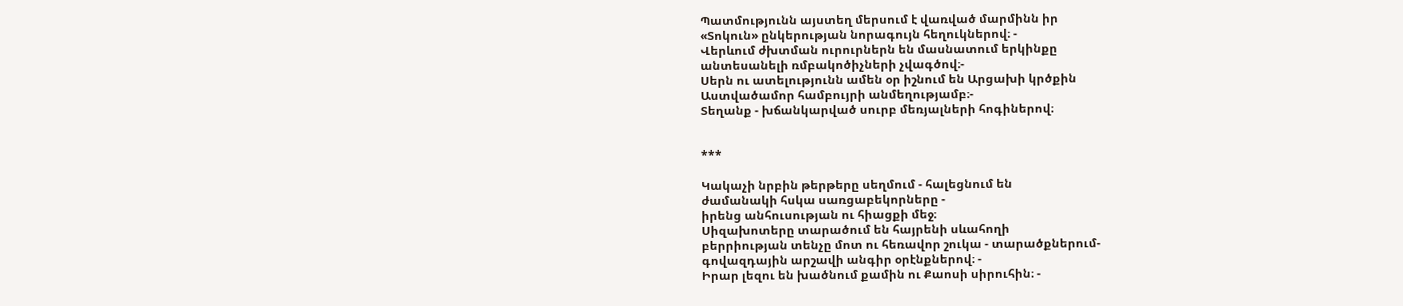Պատմությունն այստեղ մերսում է վառված մարմինն իր
«Տոկուն» ընկերության նորագույն հեղուկներով։ -
Վերևում ժխտման ուրուրներն են մասնատում երկինքը
անտեսանելի ռմբակոծիչների չվագծով։-
Սերն ու ատելությունն ամեն օր իշնում են Արցախի կրծքին
Աստվածամոր համբույրի անմեղությամբ։-
Տեղանք - խճանկարված սուրբ մեռյալների հոգիներով։


***

Կակաչի նրբին թերթերը սեղմում - հալեցնում են
ժամանակի հսկա սառցաբեկորները -
իրենց անհուսության ու հիացքի մեջ։
Սիզախոտերը տարածում են հայրենի սևահողի
բերրիության տենչը մոտ ու հեռավոր շուկա - տարածքներում-
գովազդային արշավի անգիր օրէնքներով։ -
Իրար լեզու են խածնում քամին ու Քաոսի սիրուհին։ -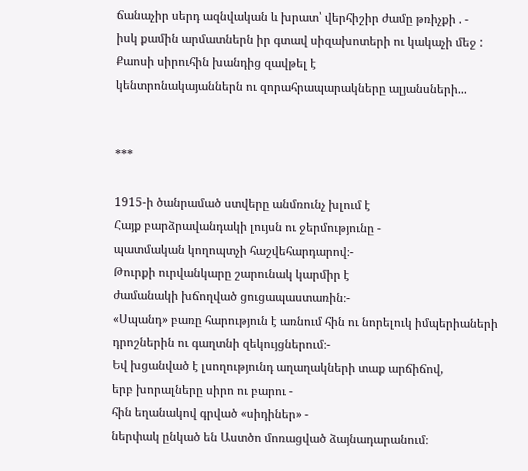ճանաչիր սերդ ազնվական և խրատ՝ վերհիշիր ժամը թռիչքի . -
իսկ քամին արմատներն իր գտավ սիզախոտերի ու կակաչի մեջ :
Քաոսի սիրուհին խանդից զավթել է
կենտրոնակայաններն ու զորահրապարակները ալյանսների...


***

1915-ի ծանրամած ստվերը անմռունչ խլում է
Հայք բարձրավանդակի լույսն ու ջերմությունը -
պատմական կողոպտչի հաշվեհարդարով։-
Թուրքի ուրվանկարը շարունակ կարմիր է
ժամանակի խճողված ցուցապաստառին։-
«Սպանդ» բառը հարություն է առնում հին ու նորելուկ իմպերիաների
դրոշներին ու գաղտնի զեկույցներում։-
Եվ խցանված է լսողությունդ աղաղակների տաք արճիճով,
երբ խորալները սիրո ու բարու -
հին եղանակով գրված «սիդիներ» -
ներփակ ընկած են Աստծո մոռացված ձայնադարանում։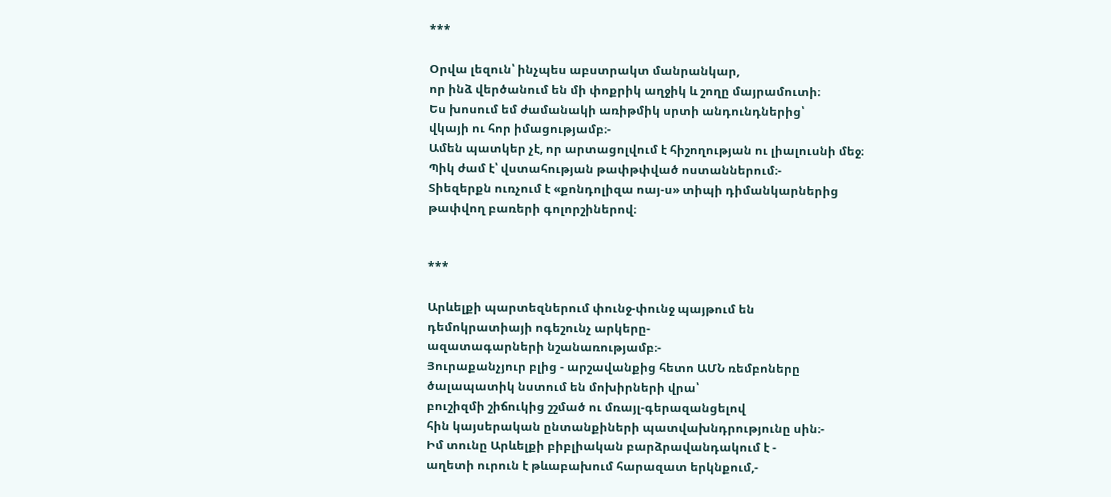***

Օրվա լեզուն՝ ինչպես աբստրակտ մանրանկար,
որ ինձ վերծանում են մի փոքրիկ աղջիկ և շողը մայրամուտի։
Ես խոսում եմ ժամանակի առիթմիկ սրտի անդունդներից՝
վկայի ու հոր իմացությամբ։-
Ամեն պատկեր չէ, որ արտացոլվում է հիշողության ու լիալուսնի մեջ։
Պիկ ժամ է՝ վստահության թափթփված ոստաններում։-
Տիեզերքն ուռչում է «քոնդոլիզա ոայ-ս» տիպի դիմանկարներից
թափվող բառերի գոլորշիներով։


***

Արևելքի պարտեզներում փունջ-փունջ պայթում են
դեմոկրատիայի ոգեշունչ արկերը-
ազատագարների նշանառությամբ։-
Յուրաքանչյուր բլից - արշավանքից հետո ԱՄՆ ռեմբոները
ծալապատիկ նստում են մոխիրների վրա՝
բուշիզմի շիճուկից շշմած ու մռայլ-գերազանցելով
հին կայսերական ընտանքիների պատվախնդրությունը սին։-
Իմ տունը Արևելքի բիբլիական բարձրավանդակում է -
աղետի ուրուն է թևաբախում հարազատ երկնքում,-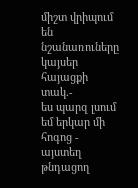միշտ վրիպում են նշանառուները կայսեր հայացքի տակ.-
ես պարզ լսում եմ երկար մի հոգոց -
այստեղ թնդացող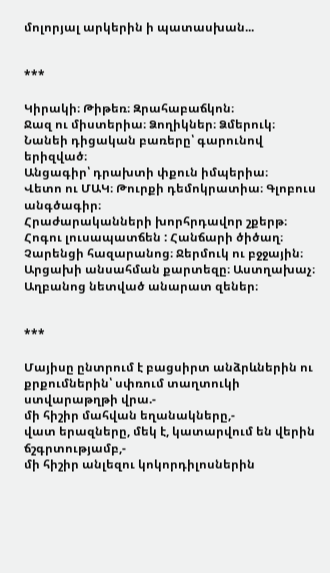մոլորյալ արկերին ի պատասխան...


***

Կիրակի։ Թիթեռ։ Զրահաբաճկոն։
Ջազ ու միստերիա։ Ձողիկներ։ Ձմերուկ։
Նանեի դիցական բառերը՝ գարունով երիզված։
Անցագիր՝ դրախտի փքուն իմպերիա։
Վետո ու ՄԱԿ։ Թուրքի դեմոկրատիա։ Գլոբուս անգծագիր։
Հրաժարականների խորհրդավոր շքերթ։
Հոգու լուսապատճեն : Հանճարի ծիծաղ։
Չարենցի հազարանոց։ Ջերմուկ ու բջջային։
Արցախի անսահման քարտեզը։ Աստղախաչ։
Աղբանոց նետված անարատ զեներ։


***

Մայիսը ընտրում է բացսիրտ անձրևներին ու
քրքումներին՝ սփռում տաղտուկի ստվարաթղթի վրա.-
մի հիշիր մահվան եղանակները,-
վատ երազները, մեկ է, կատարվում են վերին ճշգրտությամբ,-
մի հիշիր անլեզու կոկորդիլոսներին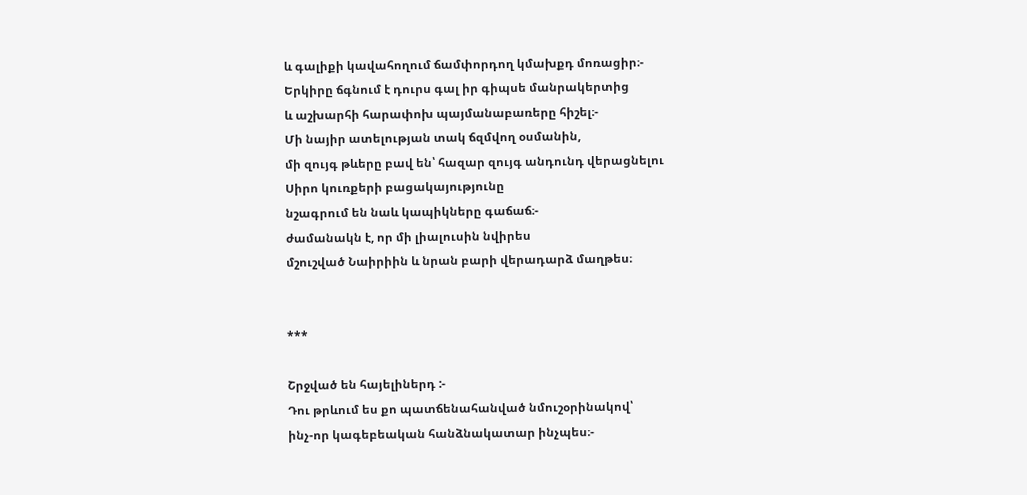և գալիքի կավահողում ճամփորդող կմախքդ մոռացիր։-
Երկիրը ճգնում է դուրս գալ իր գիպսե մանրակերտից
և աշխարհի հարափոխ պայմանաբառերը հիշել։-
Մի նայիր ատելության տակ ճզմվող օսմանին,
մի զույգ թևերը բավ են՝ հազար զույգ անդունդ վերացնելու
Սիրո կուռքերի բացակայությունը
նշագրում են նաև կապիկները գաճաճ։-
ժամանակն է, որ մի լիալուսին նվիրես
մշուշված Նաիրիին և նրան բարի վերադարձ մաղթես։


***

Շրջված են հայելիներդ :-
Դու թրևում ես քո պատճենահանված նմուշօրինակով՝
ինչ-որ կագեբեական հանձնակատար ինչպես։-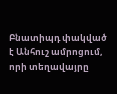Բնատիպդ փակված է Անհուշ ամրոցում,
որի տեղավայրը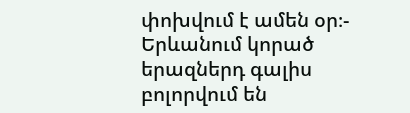փոխվում է ամեն օր։-
Երևանում կորած երազներդ գալիս բոլորվում են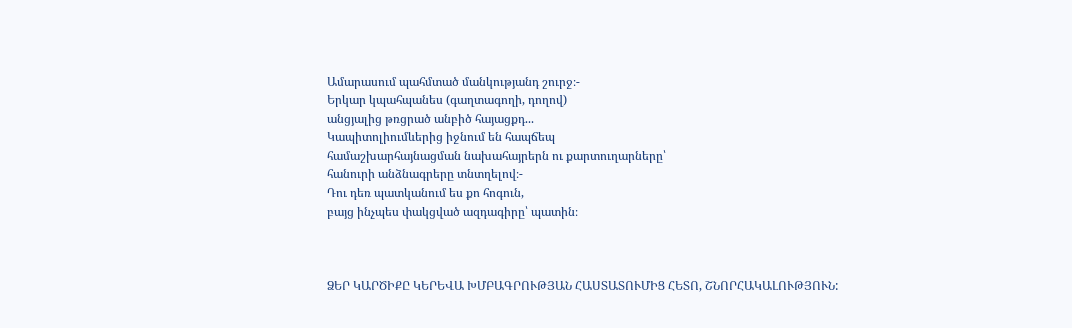Ամարասում պահմտած մանկությանդ շուրջ։-
Երկար կպահպանես (գաղտագողի, դողով)
անցյալից թռցրած անբիծ հայացքդ...
Կապիտոլիումևերից իջնում են հապճեպ
համաշխարհայնացման նախահայրերն ու քարտուղարները՝
հանուրի անձնագրերը տնտղելով։-
Դու դեռ պատկանում ես քո հոգուն,
բայց ինչպես փակցված ազդագիրը՝ պատին։



ՁԵՐ ԿԱՐԾԻՔԸ ԿԵՐԵՎԱ ԽՄԲԱԳՐՈՒԹՅԱՆ ՀԱՍՏԱՏՈՒՄԻՑ ՀԵՏՈ, ՇՆՈՐՀԱԿԱԼՈՒԹՅՈՒՆ: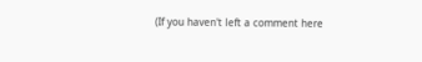(If you haven't left a comment here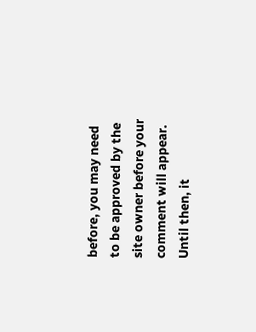before, you may need to be approved by the site owner before your comment will appear. Until then, it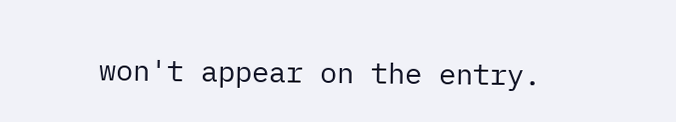won't appear on the entry.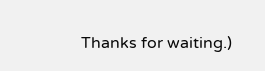Thanks for waiting.)